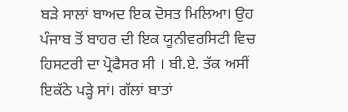ਬੜੇ ਸਾਲਾਂ ਬਾਅਦ ਇਕ ਦੋਸਤ ਮਿਲਿਆ। ਉਹ ਪੰਜਾਬ ਤੋਂ ਬਾਹਰ ਦੀ ਇਕ ਯੂਨੀਵਰਸਿਟੀ ਵਿਚ ਹਿਸਟਰੀ ਦਾ ਪ੍ਰੋਫੈਸਰ ਸੀ । ਬੀ.ਏ. ਤੱਕ ਅਸੀਂ ਇਕੱਠੇ ਪੜ੍ਹੇ ਸਾਂ। ਗੱਲਾਂ ਬਾਤਾਂ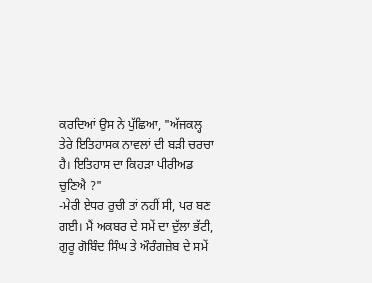ਕਰਦਿਆਂ ਉਸ ਨੇ ਪੁੱਛਿਆ, "ਅੱਜਕਲ੍ਹ ਤੇਰੇ ਇਤਿਹਾਸਕ ਨਾਵਲਾਂ ਦੀ ਬੜੀ ਚਰਚਾ ਹੈ। ਇਤਿਹਾਸ ਦਾ ਕਿਹੜਾ ਪੀਰੀਅਡ ਚੁਣਿਐ ?"
-ਮੇਰੀ ਏਧਰ ਰੁਚੀ ਤਾਂ ਨਹੀਂ ਸੀ, ਪਰ ਬਣ ਗਈ। ਮੈਂ ਅਕਬਰ ਦੇ ਸਮੇਂ ਦਾ ਦੁੱਲਾ ਭੱਟੀ, ਗੁਰੂ ਗੋਬਿੰਦ ਸਿੰਘ ਤੇ ਔਰੰਗਜ਼ੇਬ ਦੇ ਸਮੇਂ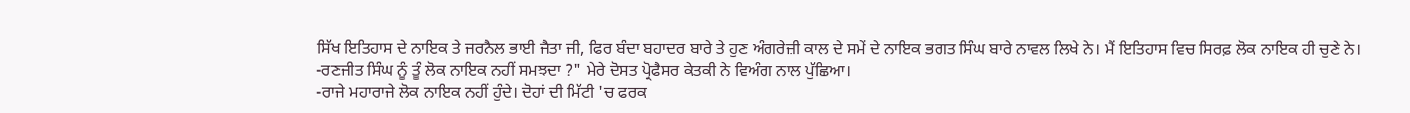ਸਿੱਖ ਇਤਿਹਾਸ ਦੇ ਨਾਇਕ ਤੇ ਜਰਨੈਲ ਭਾਈ ਜੈਤਾ ਜੀ, ਫਿਰ ਬੰਦਾ ਬਹਾਦਰ ਬਾਰੇ ਤੇ ਹੁਣ ਅੰਗਰੇਜ਼ੀ ਕਾਲ ਦੇ ਸਮੇਂ ਦੇ ਨਾਇਕ ਭਗਤ ਸਿੰਘ ਬਾਰੇ ਨਾਵਲ ਲਿਖੇ ਨੇ। ਮੈਂ ਇਤਿਹਾਸ ਵਿਚ ਸਿਰਫ਼ ਲੋਕ ਨਾਇਕ ਹੀ ਚੁਣੇ ਨੇ।
-ਰਣਜੀਤ ਸਿੰਘ ਨੂੰ ਤੂੰ ਲੋਕ ਨਾਇਕ ਨਹੀਂ ਸਮਝਦਾ ?" ਮੇਰੇ ਦੋਸਤ ਪ੍ਰੋਫੈਸਰ ਕੇਤਕੀ ਨੇ ਵਿਅੰਗ ਨਾਲ ਪੁੱਛਿਆ।
-ਰਾਜੇ ਮਹਾਰਾਜੇ ਲੋਕ ਨਾਇਕ ਨਹੀਂ ਹੁੰਦੇ। ਦੋਹਾਂ ਦੀ ਮਿੱਟੀ 'ਚ ਫਰਕ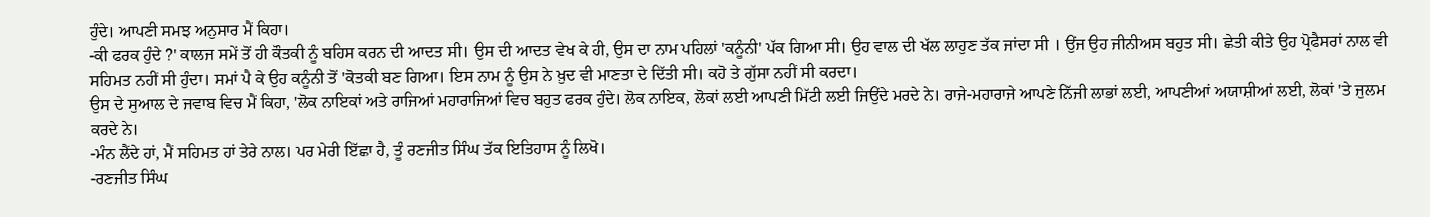ਹੁੰਦੇ। ਆਪਣੀ ਸਮਝ ਅਨੁਸਾਰ ਮੈਂ ਕਿਹਾ।
-ਕੀ ਫਰਕ ਹੁੰਦੇ ?' ਕਾਲਜ ਸਮੇਂ ਤੋਂ ਹੀ ਕੌਤਕੀ ਨੂੰ ਬਹਿਸ ਕਰਨ ਦੀ ਆਦਤ ਸੀ। ਉਸ ਦੀ ਆਦਤ ਵੇਖ ਕੇ ਹੀ, ਉਸ ਦਾ ਨਾਮ ਪਹਿਲਾਂ 'ਕਨੂੰਨੀ' ਪੱਕ ਗਿਆ ਸੀ। ਉਹ ਵਾਲ ਦੀ ਖੱਲ ਲਾਹੁਣ ਤੱਕ ਜਾਂਦਾ ਸੀ । ਉਂਜ ਉਹ ਜੀਨੀਅਸ ਬਹੁਤ ਸੀ। ਛੇਤੀ ਕੀਤੇ ਉਹ ਪ੍ਰੋਫੈਸਰਾਂ ਨਾਲ ਵੀ ਸਹਿਮਤ ਨਹੀਂ ਸੀ ਹੁੰਦਾ। ਸਮਾਂ ਪੈ ਕੇ ਉਹ ਕਨੂੰਨੀ ਤੋਂ 'ਕੋਤਕੀ ਬਣ ਗਿਆ। ਇਸ ਨਾਮ ਨੂੰ ਉਸ ਨੇ ਖ਼ੁਦ ਵੀ ਮਾਣਤਾ ਦੇ ਦਿੱਤੀ ਸੀ। ਕਹੋ ਤੇ ਗੁੱਸਾ ਨਹੀਂ ਸੀ ਕਰਦਾ।
ਉਸ ਦੇ ਸੁਆਲ ਦੇ ਜਵਾਬ ਵਿਚ ਮੈਂ ਕਿਹਾ, 'ਲੋਕ ਨਾਇਕਾਂ ਅਤੇ ਰਾਜਿਆਂ ਮਹਾਰਾਜਿਆਂ ਵਿਚ ਬਹੁਤ ਫਰਕ ਹੁੰਦੇ। ਲੋਕ ਨਾਇਕ, ਲੋਕਾਂ ਲਈ ਆਪਣੀ ਮਿੱਟੀ ਲਈ ਜਿਉਂਦੇ ਮਰਦੇ ਨੇ। ਰਾਜੇ-ਮਹਾਰਾਜੇ ਆਪਣੇ ਨਿੱਜੀ ਲਾਭਾਂ ਲਈ, ਆਪਣੀਆਂ ਅਯਾਸ਼ੀਆਂ ਲਈ, ਲੋਕਾਂ 'ਤੇ ਜੁਲਮ ਕਰਦੇ ਨੇ।
-ਮੰਨ ਲੈਂਦੇ ਹਾਂ, ਮੈਂ ਸਹਿਮਤ ਹਾਂ ਤੇਰੇ ਨਾਲ। ਪਰ ਮੇਰੀ ਇੱਛਾ ਹੈ, ਤੂੰ ਰਣਜੀਤ ਸਿੰਘ ਤੱਕ ਇਤਿਹਾਸ ਨੂੰ ਲਿਖੋ।
-ਰਣਜੀਤ ਸਿੰਘ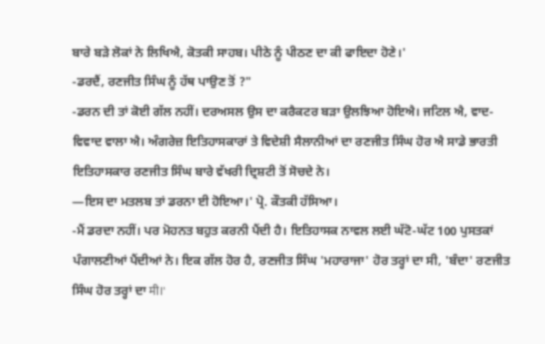ਬਾਰੇ ਬੜੇ ਲੋਕਾਂ ਨੇ ਲਿਖਿਐ, ਕੋਤਕੀ ਸਾਹਬ। ਪੀਠੇ ਨੂੰ ਪੀਠਣ ਦਾ ਕੀ ਫਾਇਦਾ ਹੋਣੇ।'
-ਡਰਦੈਂ, ਰਣਜੀਤ ਸਿੰਘ ਨੂੰ ਹੱਥ ਪਾਉਣ ਤੋਂ ?"
-ਡਰਨ ਦੀ ਤਾਂ ਕੋਈ ਗੱਲ ਨਹੀਂ। ਦਰਅਸਲ ਉਸ ਦਾ ਕਰੈਕਟਰ ਬੜਾ ਉਲਝਿਆ ਹੋਇਐ। ਜਟਿਲ ਐ, ਵਾਦ-ਵਿਵਾਦ ਵਾਲਾ ਐ। ਅੰਗਰੇਜ਼ ਇਤਿਹਾਸਕਾਰਾਂ ਤੇ ਵਿਦੇਸ਼ੀ ਸੈਲਾਨੀਆਂ ਦਾ ਰਣਜੀਤ ਸਿੰਘ ਹੋਰ ਐ ਸਾਡੇ ਭਾਰਤੀ ਇਤਿਹਾਸਕਾਰ ਰਣਜੀਤ ਸਿੰਘ ਬਾਰੇ ਵੱਖਰੀ ਦ੍ਰਿਸ਼ਟੀ ਤੋਂ ਸੋਚਦੇ ਨੇ।
—ਇਸ ਦਾ ਮਤਲਬ ਤਾਂ ਡਰਨਾ ਈ ਹੋਇਆ।' ਪ੍ਰੋ. ਕੌਤਕੀ ਹੱਸਿਆ।
-ਮੈਂ ਡਰਦਾ ਨਹੀਂ। ਪਰ ਮੋਹਨਤ ਬਹੁਤ ਕਰਨੀ ਪੈਂਦੀ ਹੈ। ਇਤਿਹਾਸਕ ਨਾਵਲ ਲਈ ਘੱਟੋ-ਘੱਟ 100 ਪੁਸਤਕਾਂ ਪੰਗਾਲਣੀਆਂ ਪੈਂਦੀਆਂ ਨੇ। ਇਕ ਗੱਲ ਹੋਰ ਹੈ, ਰਣਜੀਤ ਸਿੰਘ 'ਮਹਾਰਾਜਾ' ਹੋਰ ਤਰ੍ਹਾਂ ਦਾ ਸੀ, 'ਬੰਦਾ' ਰਣਜੀਤ ਸਿੰਘ ਹੋਰ ਤਰ੍ਹਾਂ ਦਾ मी।'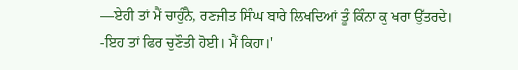—ਏਹੀ ਤਾਂ ਮੈਂ ਚਾਹੁੰਨੈ, ਰਣਜੀਤ ਸਿੰਘ ਬਾਰੇ ਲਿਖਦਿਆਂ ਤੂੰ ਕਿੰਨਾ ਕੁ ਖਰਾ ਉੱਤਰਦੇ।
-ਇਹ ਤਾਂ ਫਿਰ ਚੁਣੌਤੀ ਹੋਈ। ਮੈਂ ਕਿਹਾ।'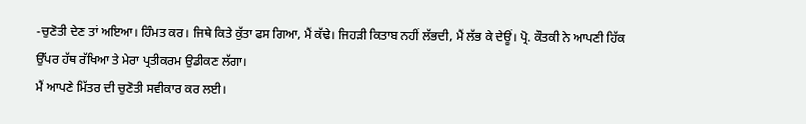-ਚੁਣੋਤੀ ਦੇਣ ਤਾਂ ਅਇਆ। ਹਿੰਮਤ ਕਰ। ਜਿਥੇ ਕਿਤੇ ਕੁੱਤਾ ਫਸ ਗਿਆ, ਮੈਂ ਕੱਢੇ। ਜਿਹੜੀ ਕਿਤਾਬ ਨਹੀਂ ਲੱਭਦੀ, ਮੈਂ ਲੱਭ ਕੇ ਦੇਊਂ। ਪ੍ਰੋ. ਕੌਤਕੀ ਨੇ ਆਪਣੀ ਹਿੱਕ ਉੱਪਰ ਹੱਥ ਰੱਖਿਆ ਤੇ ਮੇਰਾ ਪ੍ਰਤੀਕਰਮ ਉਡੀਕਣ ਲੱਗਾ।
ਮੈਂ ਆਪਣੇ ਮਿੱਤਰ ਦੀ ਚੁਣੋਤੀ ਸਵੀਕਾਰ ਕਰ ਲਈ।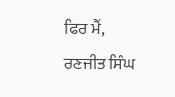ਫਿਰ ਮੈਂ, ਰਣਜੀਤ ਸਿੰਘ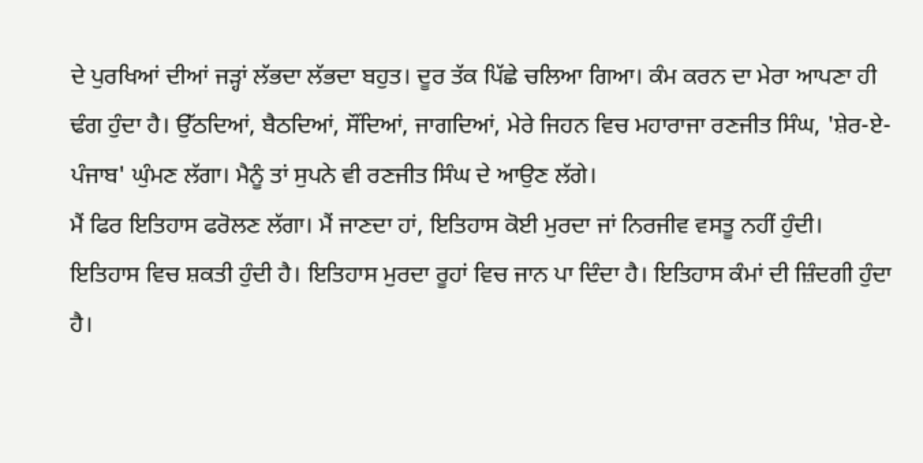ਦੇ ਪੁਰਖਿਆਂ ਦੀਆਂ ਜੜ੍ਹਾਂ ਲੱਭਦਾ ਲੱਭਦਾ ਬਹੁਤ। ਦੂਰ ਤੱਕ ਪਿੱਛੇ ਚਲਿਆ ਗਿਆ। ਕੰਮ ਕਰਨ ਦਾ ਮੇਰਾ ਆਪਣਾ ਹੀ ਢੰਗ ਹੁੰਦਾ ਹੈ। ਉੱਠਦਿਆਂ, ਬੈਠਦਿਆਂ, ਸੌਂਦਿਆਂ, ਜਾਗਦਿਆਂ, ਮੇਰੇ ਜਿਹਨ ਵਿਚ ਮਹਾਰਾਜਾ ਰਣਜੀਤ ਸਿੰਘ, 'ਸ਼ੇਰ-ਏ-ਪੰਜਾਬ' ਘੁੰਮਣ ਲੱਗਾ। ਮੈਨੂੰ ਤਾਂ ਸੁਪਨੇ ਵੀ ਰਣਜੀਤ ਸਿੰਘ ਦੇ ਆਉਣ ਲੱਗੇ।
ਮੈਂ ਫਿਰ ਇਤਿਹਾਸ ਫਰੋਲਣ ਲੱਗਾ। ਮੈਂ ਜਾਣਦਾ ਹਾਂ, ਇਤਿਹਾਸ ਕੋਈ ਮੁਰਦਾ ਜਾਂ ਨਿਰਜੀਵ ਵਸਤੂ ਨਹੀਂ ਹੁੰਦੀ। ਇਤਿਹਾਸ ਵਿਚ ਸ਼ਕਤੀ ਹੁੰਦੀ ਹੈ। ਇਤਿਹਾਸ ਮੁਰਦਾ ਰੂਹਾਂ ਵਿਚ ਜਾਨ ਪਾ ਦਿੰਦਾ ਹੈ। ਇਤਿਹਾਸ ਕੰਮਾਂ ਦੀ ਜ਼ਿੰਦਗੀ ਹੁੰਦਾ ਹੈ।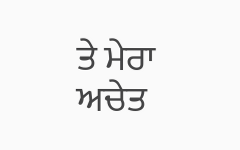ਤੇ ਮੇਰਾ ਅਚੇਤ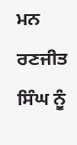ਮਨ ਰਣਜੀਤ ਸਿੰਘ ਨੂੰ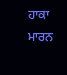ਹਾਕਾ ਮਾਰਨ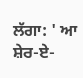ਲੱਗਾ: ' ਆ ਸ਼ੇਰ-ਏ-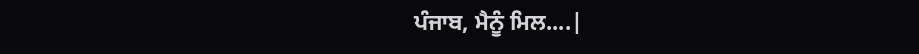ਪੰਜਾਬ, ਮੈਨੂੰ ਮਿਲ....|